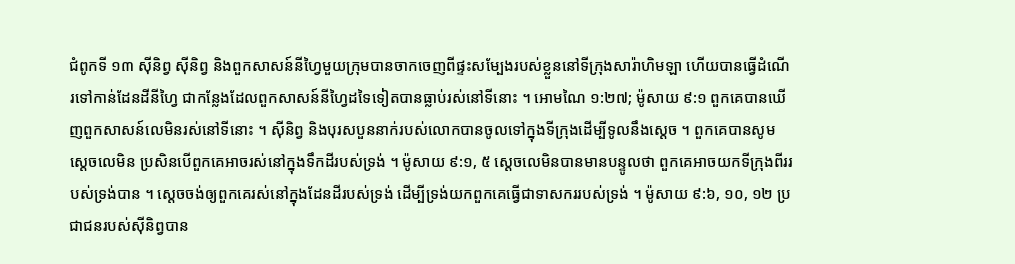ជំពូកទី ១៣ ស៊ីនិព្វ ស៊ីនិព្វ និងពួកសាសន៍នីហ្វៃមួយក្រុមបានចាកចេញពីផ្ទះសម្បែងរបស់ខ្លួននៅទីក្រុងសារ៉ាហិមឡា ហើយបានធ្វើដំណើរទៅកាន់ដែនដីនីហ្វៃ ជាកន្លែងដែលពួកសាសន៍នីហ្វៃដទៃទៀតបានធ្លាប់រស់នៅទីនោះ ។ អោមណៃ ១:២៧; ម៉ូសាយ ៩:១ ពួកគេបានឃើញពួកសាសន៍លេមិនរស់នៅទីនោះ ។ ស៊ីនិព្វ និងបុរសបួននាក់របស់លោកបានចូលទៅក្នុងទីក្រុងដើម្បីទូលនឹងស្តេច ។ ពួកគេបានសូមស្តេចលេមិន ប្រសិនបើពួកគេអាចរស់នៅក្នុងទឹកដីរបស់ទ្រង់ ។ ម៉ូសាយ ៩:១, ៥ ស្តេចលេមិនបានមានបន្ទូលថា ពួកគេអាចយកទីក្រុងពីររបស់ទ្រង់បាន ។ ស្តេចចង់ឲ្យពួកគេរស់នៅក្នុងដែនដីរបស់ទ្រង់ ដើម្បីទ្រង់យកពួកគេធ្វើជាទាសកររបស់ទ្រង់ ។ ម៉ូសាយ ៩:៦, ១០, ១២ ប្រជាជនរបស់ស៊ីនិព្វបាន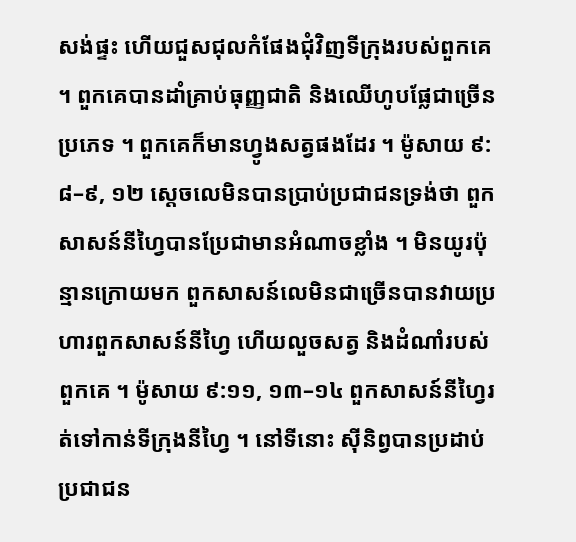សង់ផ្ទះ ហើយជួសជុលកំផែងជុំវិញទីក្រុងរបស់ពួកគេ ។ ពួកគេបានដាំគ្រាប់ធុញ្ញជាតិ និងឈើហូបផ្លែជាច្រើនប្រភេទ ។ ពួកគេក៏មានហ្វូងសត្វផងដែរ ។ ម៉ូសាយ ៩:៨–៩, ១២ ស្តេចលេមិនបានប្រាប់ប្រជាជនទ្រង់ថា ពួកសាសន៍នីហ្វៃបានប្រែជាមានអំណាចខ្លាំង ។ មិនយូរប៉ុន្មានក្រោយមក ពួកសាសន៍លេមិនជាច្រើនបានវាយប្រហារពួកសាសន៍នីហ្វៃ ហើយលួចសត្វ និងដំណាំរបស់ពួកគេ ។ ម៉ូសាយ ៩:១១, ១៣–១៤ ពួកសាសន៍នីហ្វៃរត់ទៅកាន់ទីក្រុងនីហ្វៃ ។ នៅទីនោះ ស៊ីនិព្វបានប្រដាប់ប្រជាជន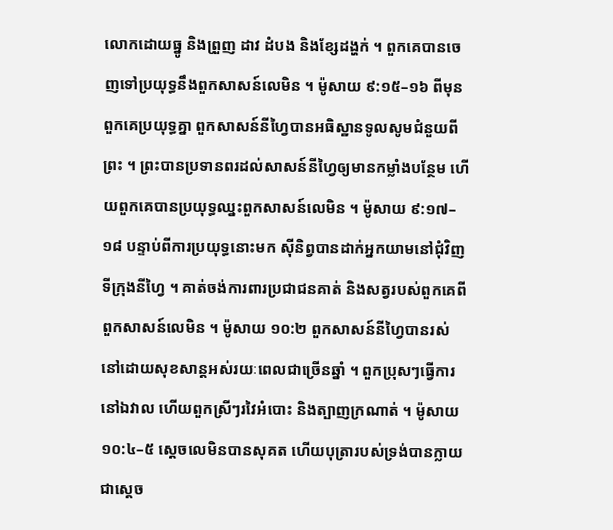លោកដោយធ្នូ និងព្រួញ ដាវ ដំបង និងខ្សែដង្ហក់ ។ ពួកគេបានចេញទៅប្រយុទ្ធនឹងពួកសាសន៍លេមិន ។ ម៉ូសាយ ៩:១៥–១៦ ពីមុនពួកគេប្រយុទ្ធគ្នា ពួកសាសន៍នីហ្វៃបានអធិស្ឋានទូលសូមជំនួយពីព្រះ ។ ព្រះបានប្រទានពរដល់សាសន៍នីហ្វៃឲ្យមានកម្លាំងបន្ថែម ហើយពួកគេបានប្រយុទ្ធឈ្នះពួកសាសន៍លេមិន ។ ម៉ូសាយ ៩:១៧–១៨ បន្ទាប់ពីការប្រយុទ្ធនោះមក ស៊ីនិព្វបានដាក់អ្នកយាមនៅជុំវិញទីក្រុងនីហ្វៃ ។ គាត់ចង់ការពារប្រជាជនគាត់ និងសត្វរបស់ពួកគេពីពួកសាសន៍លេមិន ។ ម៉ូសាយ ១០:២ ពួកសាសន៍នីហ្វៃបានរស់នៅដោយសុខសាន្តអស់រយៈពេលជាច្រើនឆ្នាំ ។ ពួកប្រុសៗធ្វើការនៅឯវាល ហើយពួកស្រីៗរវៃអំបោះ និងត្បាញក្រណាត់ ។ ម៉ូសាយ ១០:៤–៥ ស្តេចលេមិនបានសុគត ហើយបុត្រារបស់ទ្រង់បានក្លាយជាស្តេច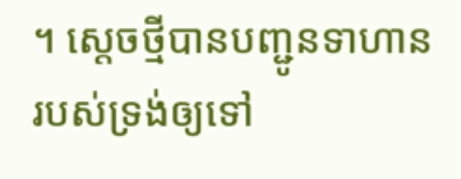។ ស្តេចថ្មីបានបញ្ជូនទាហានរបស់ទ្រង់ឲ្យទៅ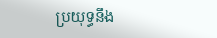ប្រយុទ្ធនឹង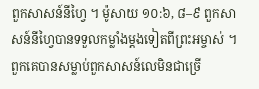ពួកសាសន៍នីហ្វៃ ។ ម៉ូសាយ ១០:៦, ៨–៩ ពួកសាសន៍នីហ្វៃបានទទួលកម្លាំងម្តងទៀតពីព្រះអម្ចាស់ ។ ពួកគេបានសម្លាប់ពួកសាសន៍លេមិនជាច្រើ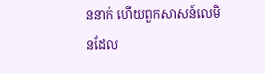ននាក់ ហើយពួកសាសន៍លេមិនដែល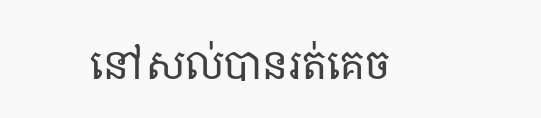នៅសល់បានរត់គេច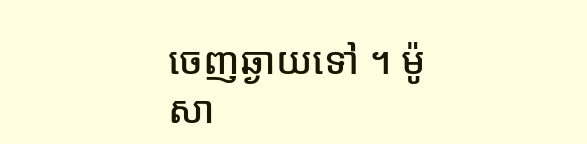ចេញឆ្ងាយទៅ ។ ម៉ូសា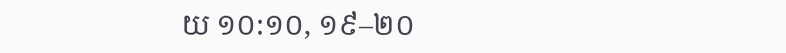យ ១០:១០, ១៩–២០